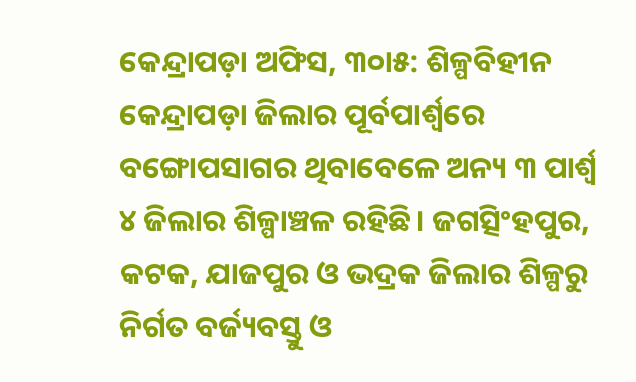କେନ୍ଦ୍ରାପଡ଼ା ଅଫିସ, ୩୦ା୫: ଶିଳ୍ପବିହୀନ କେନ୍ଦ୍ରାପଡ଼ା ଜିଲାର ପୂର୍ବପାର୍ଶ୍ୱରେ ବଙ୍ଗୋପସାଗର ଥିବାବେଳେ ଅନ୍ୟ ୩ ପାର୍ଶ୍ୱ ୪ ଜିଲାର ଶିଳ୍ପାଞ୍ଚଳ ରହିଛି। ଜଗତ୍ସିଂହପୁର, କଟକ, ଯାଜପୁର ଓ ଭଦ୍ରକ ଜିଲାର ଶିଳ୍ପରୁ ନିର୍ଗତ ବର୍ଜ୍ୟବସ୍ତୁ ଓ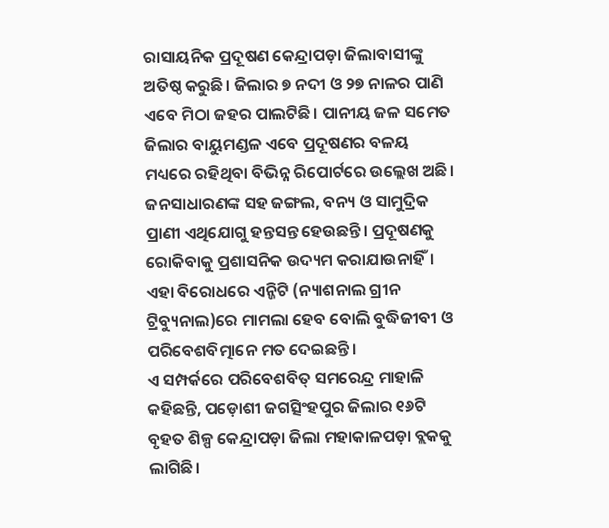ରାସାୟନିକ ପ୍ରଦୂଷଣ କେନ୍ଦ୍ରାପଡ଼ା ଜିଲାବାସୀଙ୍କୁ ଅତିଷ୍ଠ କରୁଛି। ଜିଲାର ୭ ନଦୀ ଓ ୨୭ ନାଳର ପାଣି ଏବେ ମିଠା ଜହର ପାଲଟିଛି। ପାନୀୟ ଜଳ ସମେତ ଜିଲାର ବାୟୁମଣ୍ଡଳ ଏବେ ପ୍ରଦୂଷଣର ବଳୟ ମଧ୍ୟରେ ରହିଥିବା ବିଭିନ୍ନ ରିପୋର୍ଟରେ ଉଲ୍ଲେଖ ଅଛି। ଜନସାଧାରଣଙ୍କ ସହ ଜଙ୍ଗଲ, ବନ୍ୟ ଓ ସାମୁଦ୍ରିକ ପ୍ରାଣୀ ଏଥିଯୋଗୁ ହନ୍ତସନ୍ତ ହେଉଛନ୍ତି। ପ୍ରଦୂଷଣକୁ ରୋକିବାକୁ ପ୍ରଶାସନିକ ଉଦ୍ୟମ କରାଯାଉନାହିଁ। ଏହା ବିରୋଧରେ ଏନ୍ଜିଟି (ନ୍ୟାଶନାଲ ଗ୍ରୀନ ଟ୍ରିବ୍ୟୁନାଲ)ରେ ମାମଲା ହେବ ବୋଲି ବୁଦ୍ଧିଜୀବୀ ଓ ପରିବେଶବିତ୍ମାନେ ମତ ଦେଇଛନ୍ତି।
ଏ ସମ୍ପର୍କରେ ପରିବେଶବିତ୍ ସମରେନ୍ଦ୍ର ମାହାଳି କହିଛନ୍ତି, ପଡ଼ୋଶୀ ଜଗତ୍ସିଂହପୁର ଜିଲାର ୧୬ଟି ବୃହତ ଶିଳ୍ପ କେନ୍ଦ୍ରାପଡ଼ା ଜିଲା ମହାକାଳପଡ଼ା ବ୍ଲକକୁ ଲାଗିଛି।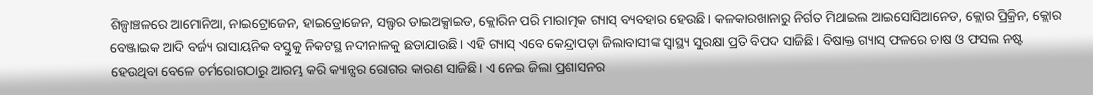ଶିଳ୍ପାଞ୍ଚଳରେ ଆମୋନିଆ, ନାଇଟ୍ରୋଜେନ, ହାଇଡ୍ରୋଜେନ, ସଲ୍ଫର ଡାଇଅକ୍ସାଇଡ, କ୍ଲୋରିନ ପରି ମାରାତ୍ମକ ଗ୍ୟାସ୍ ବ୍ୟବହାର ହେଉଛି। କଳକାରଖାନାରୁ ନିର୍ଗତ ମିଥାଇଲ ଆଇସୋସିଆନେଡ, କ୍ଲୋର ପ୍ରିକ୍ରିନ, କ୍ଲୋର ବେଞ୍ଜାଇକ ଆଦି ବର୍ଜ୍ୟ ରାସାୟନିକ ବସ୍ତୁକୁ ନିକଟସ୍ଥ ନଦୀନାଳକୁ ଛଡାଯାଉଛି। ଏହି ଗ୍ୟାସ୍ ଏବେ କେନ୍ଦ୍ରାପଡ଼ା ଜିଲାବାସୀଙ୍କ ସ୍ବାସ୍ଥ୍ୟ ସୁରକ୍ଷା ପ୍ରତି ବିପଦ ସାଜିଛି। ବିଷାକ୍ତ ଗ୍ୟାସ୍ ଫଳରେ ଚାଷ ଓ ଫସଲ ନଷ୍ଟ ହେଉଥିବା ବେଳେ ଚର୍ମରୋଗଠାରୁ ଆରମ୍ଭ କରି କ୍ୟାନ୍ସର ରୋଗର କାରଣ ସାଜିଛି। ଏ ନେଇ ଜିଲା ପ୍ରଶାସନର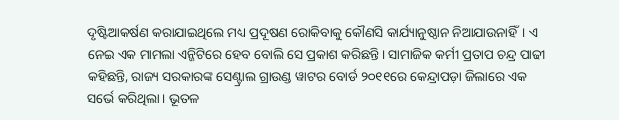ଦୃଷ୍ଟିଆକର୍ଷଣ କରାଯାଇଥିଲେ ମଧ୍ୟ ପ୍ରଦୂଷଣ ରୋକିବାକୁ କୌଣସି କାର୍ଯ୍ୟାନୁଷ୍ଠାନ ନିଆଯାଉନାହିଁ। ଏ ନେଇ ଏକ ମାମଲା ଏନ୍ଜିଟିରେ ହେବ ବୋଲି ସେ ପ୍ରକାଶ କରିଛନ୍ତି। ସାମାଜିକ କର୍ମୀ ପ୍ରତାପ ଚନ୍ଦ୍ର ପାଢୀ କହିଛନ୍ତି, ରାଜ୍ୟ ସରକାରଙ୍କ ସେଣ୍ଟ୍ରାଲ ଗ୍ରାଉଣ୍ଡ ୱାଟର ବୋର୍ଡ ୨୦୧୧ରେ କେନ୍ଦ୍ରାପଡ଼ା ଜିଲାରେ ଏକ ସର୍ଭେ କରିଥିଲା। ଭୂତଳ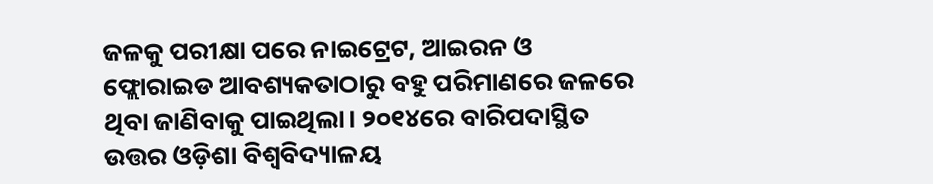ଜଳକୁ ପରୀକ୍ଷା ପରେ ନାଇଟ୍ରେଟ, ଆଇରନ ଓ ଫ୍ଲୋରାଇଡ ଆବଶ୍ୟକତାଠାରୁ ବହୁ ପରିମାଣରେ ଜଳରେ ଥିବା ଜାଣିବାକୁ ପାଇଥିଲା। ୨୦୧୪ରେ ବାରିପଦାସ୍ଥିତ ଉତ୍ତର ଓଡ଼ିଶା ବିଶ୍ୱବିଦ୍ୟାଳୟ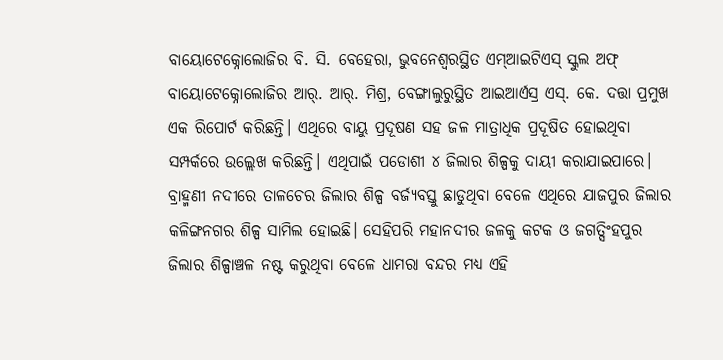ବାୟୋଟେକ୍ନୋଲୋଜିର ବି. ସି. ବେହେରା, ଭୁବନେଶ୍ୱରସ୍ଥିତ ଏମ୍ଆଇଟିଏସ୍ ସ୍କୁଲ ଅଫ୍ ବାୟୋଟେକ୍ନୋଲୋଜିର ଆର୍. ଆର୍. ମିଶ୍ର, ବେଙ୍ଗାଲୁରୁସ୍ଥିତ ଆଇଆର୍ଏସ୍ର ଏସ୍. କେ. ଦତ୍ତା ପ୍ରମୁଖ ଏକ ରିପୋର୍ଟ କରିଛନ୍ତି। ଏଥିରେ ବାୟୁ ପ୍ରଦୂଷଣ ସହ ଜଳ ମାତ୍ରାଧିକ ପ୍ରଦୂଷିତ ହୋଇଥିବା ସମ୍ପର୍କରେ ଉଲ୍ଲେଖ କରିଛନ୍ତି। ଏଥିପାଇଁ ପଡୋଶୀ ୪ ଜିଲାର ଶିଳ୍ପକୁ ଦାୟୀ କରାଯାଇପାରେ। ବ୍ରାହ୍ମଣୀ ନଦୀରେ ତାଳଚେର ଜିଲାର ଶିଳ୍ପ ବର୍ଜ୍ୟବସ୍ତୁ ଛାଡୁଥିବା ବେଳେ ଏଥିରେ ଯାଜପୁର ଜିଲାର କଳିଙ୍ଗନଗର ଶିଳ୍ପ ସାମିଲ ହୋଇଛି। ସେହିପରି ମହାନଦୀର ଜଳକୁ କଟକ ଓ ଜଗତ୍ସିଂହପୁର ଜିଲାର ଶିଳ୍ପାଞ୍ଚଳ ନଷ୍ଟ କରୁଥିବା ବେଳେ ଧାମରା ବନ୍ଦର ମଧ୍ୟ ଏହି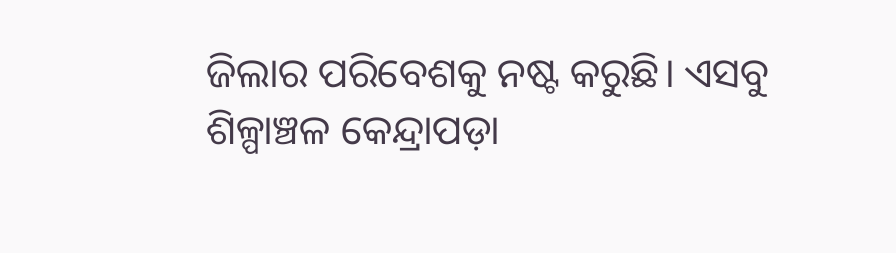ଜିଲାର ପରିବେଶକୁ ନଷ୍ଟ କରୁଛି। ଏସବୁ ଶିଳ୍ପାଞ୍ଚଳ କେନ୍ଦ୍ରାପଡ଼ା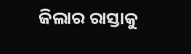ଜିଲାର ରାସ୍ତାକୁ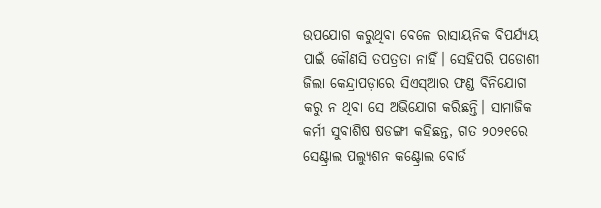ଉପଯୋଗ କରୁଥିବା ବେଳେ ରାସାୟନିକ ବିପର୍ଯ୍ୟୟ ପାଇଁ କୌଣସି ତପତ୍ରତା ନାହିଁ। ସେହିପରି ପଡୋଶୀ ଜିଲା କେନ୍ଦ୍ରାପଡ଼ାରେ ସିଏସ୍ଆର ଫଣ୍ଡ ବିନିଯୋଗ କରୁ ନ ଥିବା ସେ ଅଭିଯୋଗ କରିଛନ୍ତି। ସାମାଜିକ କର୍ମୀ ସୁବାଶିଷ ଷଡଙ୍ଗୀ କହିଛନ୍ତ, ଗତ ୨୦୨୧ରେ ସେଣ୍ଟ୍ରାଲ ପଲ୍ୟୁଶନ କଣ୍ଟ୍ରୋଲ ବୋର୍ଡ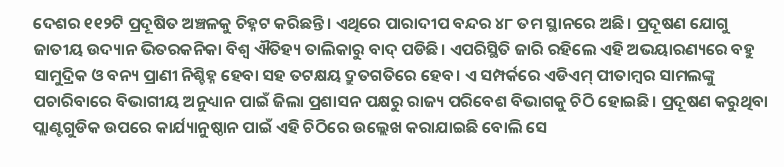ଦେଶର ୧୧୨ଟି ପ୍ରଦୂଷିତ ଅଞ୍ଚଳକୁ ଚିହ୍ନଟ କରିଛନ୍ତି। ଏଥିରେ ପାରାଦୀପ ବନ୍ଦର ୪୮ ତମ ସ୍ଥାନରେ ଅଛି। ପ୍ରଦୂଷଣ ଯୋଗୁ ଜାତୀୟ ଉଦ୍ୟାନ ଭିତରକନିକା ବିଶ୍ୱ ଐତିହ୍ୟ ତାଲିକାରୁ ବାଦ୍ ପଡିଛି। ଏପରିସ୍ଥିତି ଜାରି ରହିଲେ ଏହି ଅଭୟାରଣ୍ୟରେ ବହୁ ସାମୁଦ୍ରିକ ଓ ବନ୍ୟ ପ୍ରାଣୀ ନିଶ୍ଚିହ୍ନ ହେବା ସହ ତଟକ୍ଷୟ ଦ୍ରୁତଗତିରେ ହେବ। ଏ ସମ୍ପର୍କରେ ଏଡିଏମ୍ ପୀତାମ୍ବର ସାମଲଙ୍କୁ ପଚାରିବାରେ ବିଭାଗୀୟ ଅନୁଧ୍ୟାନ ପାଇଁ ଜିଲା ପ୍ରଶାସନ ପକ୍ଷରୁ ରାଜ୍ୟ ପରିବେଶ ବିଭାଗକୁ ଚିଠି ହୋଇଛି। ପ୍ରଦୂଷଣ କରୁଥିବା ପ୍ଲାଣ୍ଟଗୁଡିକ ଉପରେ କାର୍ଯ୍ୟାନୁଷ୍ଠାନ ପାଇଁ ଏହି ଚିଠିରେ ଉଲ୍ଲେଖ କରାଯାଇଛି ବୋଲି ସେ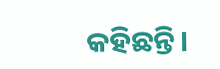କହିଛନ୍ତି।